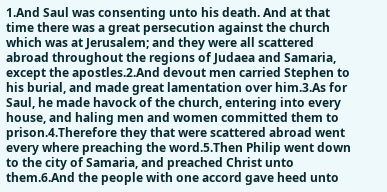1.And Saul was consenting unto his death. And at that time there was a great persecution against the church which was at Jerusalem; and they were all scattered abroad throughout the regions of Judaea and Samaria, except the apostles.2.And devout men carried Stephen to his burial, and made great lamentation over him.3.As for Saul, he made havock of the church, entering into every house, and haling men and women committed them to prison.4.Therefore they that were scattered abroad went every where preaching the word.5.Then Philip went down to the city of Samaria, and preached Christ unto them.6.And the people with one accord gave heed unto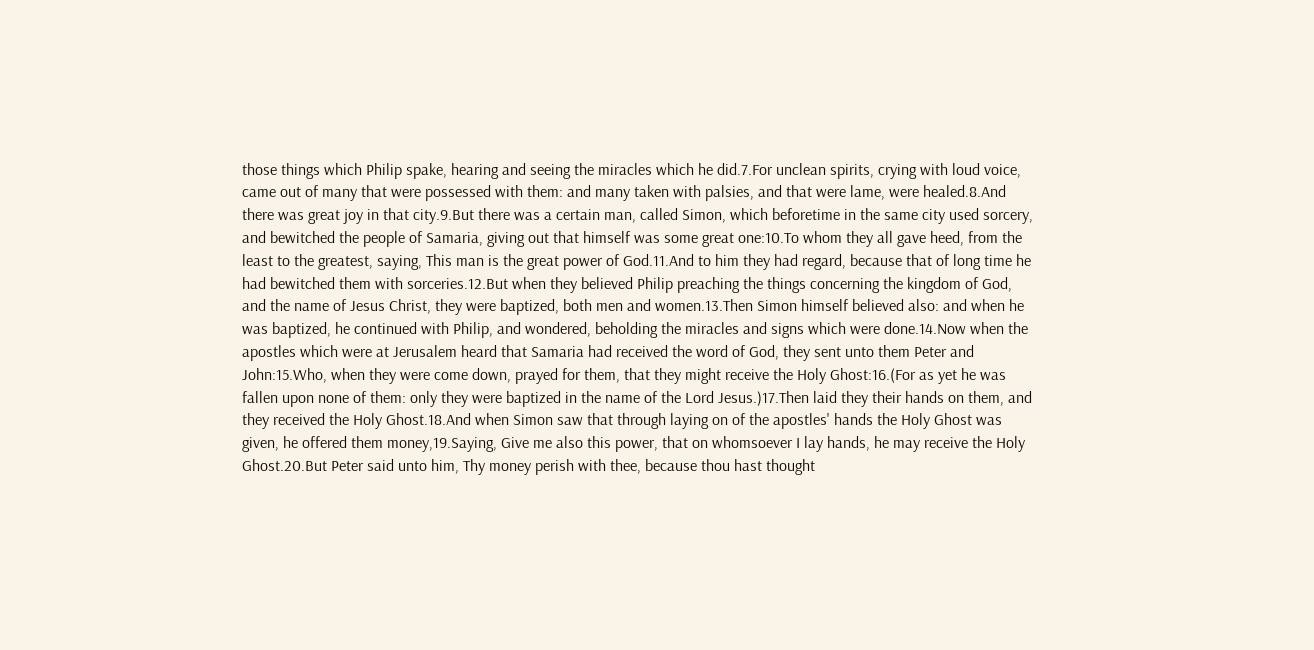those things which Philip spake, hearing and seeing the miracles which he did.7.For unclean spirits, crying with loud voice, came out of many that were possessed with them: and many taken with palsies, and that were lame, were healed.8.And there was great joy in that city.9.But there was a certain man, called Simon, which beforetime in the same city used sorcery, and bewitched the people of Samaria, giving out that himself was some great one:10.To whom they all gave heed, from the least to the greatest, saying, This man is the great power of God.11.And to him they had regard, because that of long time he had bewitched them with sorceries.12.But when they believed Philip preaching the things concerning the kingdom of God, and the name of Jesus Christ, they were baptized, both men and women.13.Then Simon himself believed also: and when he was baptized, he continued with Philip, and wondered, beholding the miracles and signs which were done.14.Now when the apostles which were at Jerusalem heard that Samaria had received the word of God, they sent unto them Peter and John:15.Who, when they were come down, prayed for them, that they might receive the Holy Ghost:16.(For as yet he was fallen upon none of them: only they were baptized in the name of the Lord Jesus.)17.Then laid they their hands on them, and they received the Holy Ghost.18.And when Simon saw that through laying on of the apostles' hands the Holy Ghost was given, he offered them money,19.Saying, Give me also this power, that on whomsoever I lay hands, he may receive the Holy Ghost.20.But Peter said unto him, Thy money perish with thee, because thou hast thought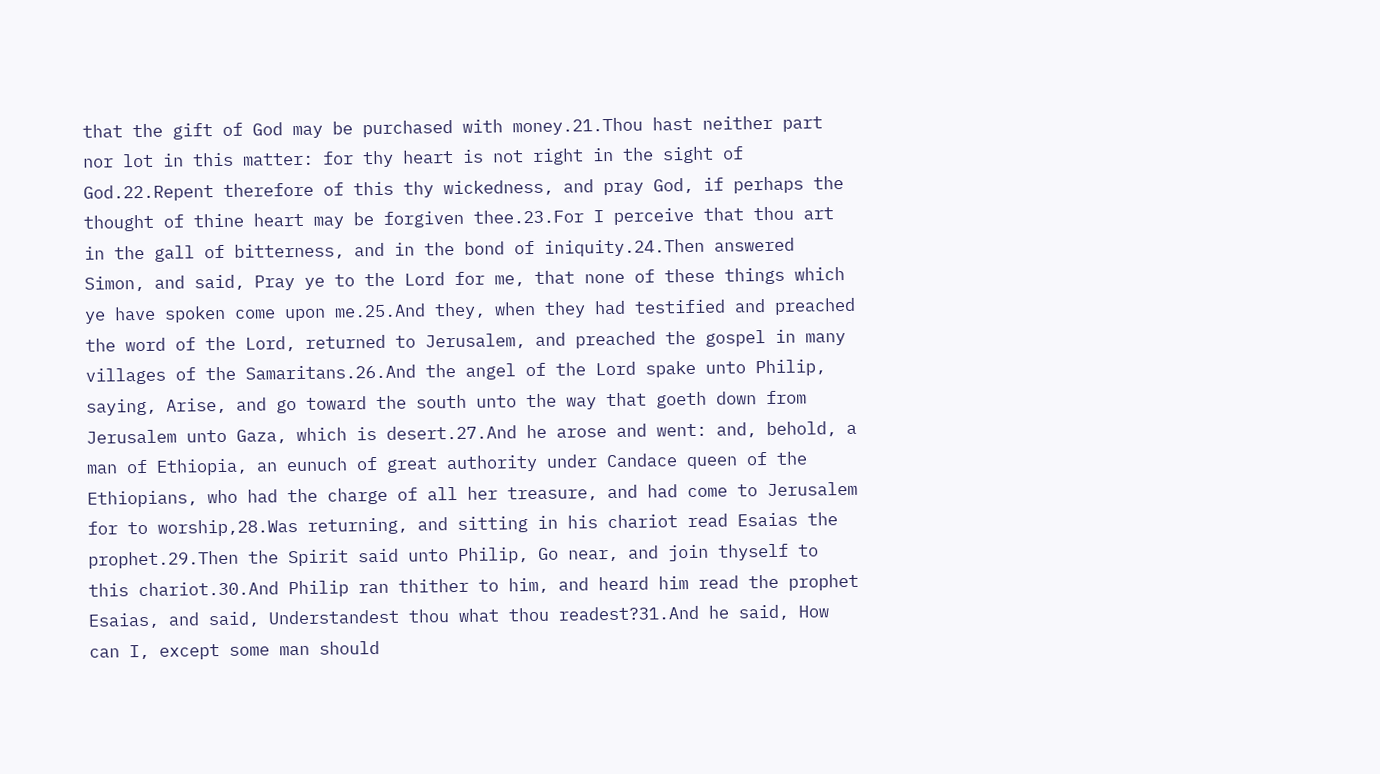that the gift of God may be purchased with money.21.Thou hast neither part nor lot in this matter: for thy heart is not right in the sight of God.22.Repent therefore of this thy wickedness, and pray God, if perhaps the thought of thine heart may be forgiven thee.23.For I perceive that thou art in the gall of bitterness, and in the bond of iniquity.24.Then answered Simon, and said, Pray ye to the Lord for me, that none of these things which ye have spoken come upon me.25.And they, when they had testified and preached the word of the Lord, returned to Jerusalem, and preached the gospel in many villages of the Samaritans.26.And the angel of the Lord spake unto Philip, saying, Arise, and go toward the south unto the way that goeth down from Jerusalem unto Gaza, which is desert.27.And he arose and went: and, behold, a man of Ethiopia, an eunuch of great authority under Candace queen of the Ethiopians, who had the charge of all her treasure, and had come to Jerusalem for to worship,28.Was returning, and sitting in his chariot read Esaias the prophet.29.Then the Spirit said unto Philip, Go near, and join thyself to this chariot.30.And Philip ran thither to him, and heard him read the prophet Esaias, and said, Understandest thou what thou readest?31.And he said, How can I, except some man should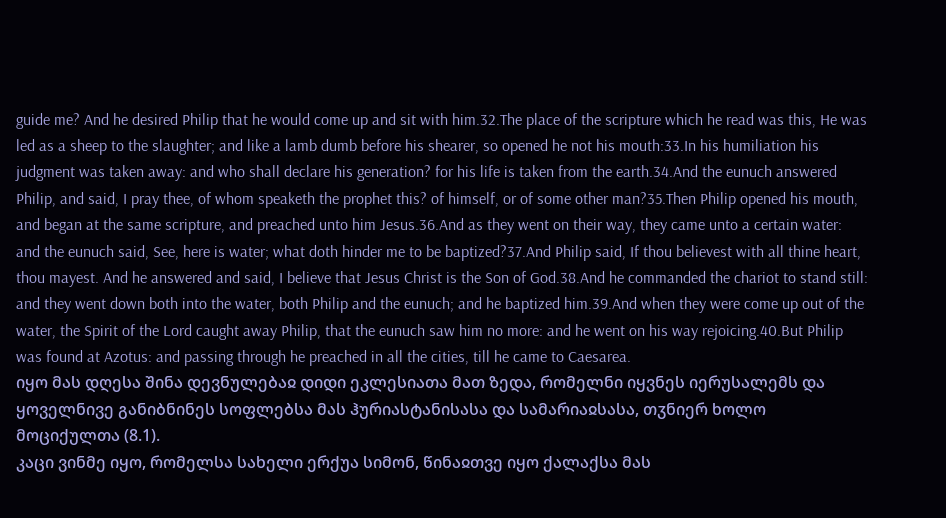guide me? And he desired Philip that he would come up and sit with him.32.The place of the scripture which he read was this, He was led as a sheep to the slaughter; and like a lamb dumb before his shearer, so opened he not his mouth:33.In his humiliation his judgment was taken away: and who shall declare his generation? for his life is taken from the earth.34.And the eunuch answered Philip, and said, I pray thee, of whom speaketh the prophet this? of himself, or of some other man?35.Then Philip opened his mouth, and began at the same scripture, and preached unto him Jesus.36.And as they went on their way, they came unto a certain water: and the eunuch said, See, here is water; what doth hinder me to be baptized?37.And Philip said, If thou believest with all thine heart, thou mayest. And he answered and said, I believe that Jesus Christ is the Son of God.38.And he commanded the chariot to stand still: and they went down both into the water, both Philip and the eunuch; and he baptized him.39.And when they were come up out of the water, the Spirit of the Lord caught away Philip, that the eunuch saw him no more: and he went on his way rejoicing.40.But Philip was found at Azotus: and passing through he preached in all the cities, till he came to Caesarea.
იყო მას დღესა შინა დევნულებაჲ დიდი ეკლესიათა მათ ზედა, რომელნი იყვნეს იერუსალემს და ყოველნივე განიბნინეს სოფლებსა მას ჰურიასტანისასა და სამარიაჲსასა, თჳნიერ ხოლო მოციქულთა (8.1).
კაცი ვინმე იყო, რომელსა სახელი ერქუა სიმონ, წინაჲთვე იყო ქალაქსა მას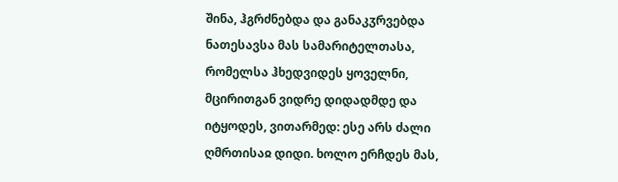შინა, ჰგრძნებდა და განაკჳრვებდა ნათესავსა მას სამარიტელთასა, რომელსა ჰხედვიდეს ყოველნი, მცირითგან ვიდრე დიდადმდე და იტყოდეს, ვითარმედ: ესე არს ძალი ღმრთისაჲ დიდი. ხოლო ერჩდეს მას,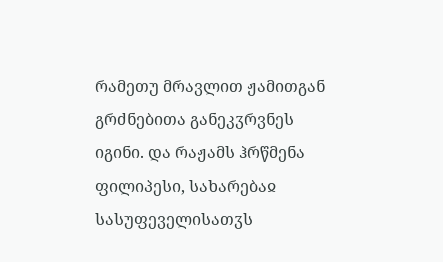რამეთუ მრავლით ჟამითგან გრძნებითა განეკჳრვნეს იგინი. და რაჟამს ჰრწმენა ფილიპესი, სახარებაჲ სასუფეველისათჳს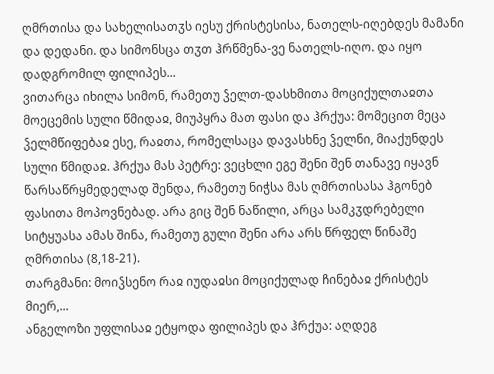ღმრთისა და სახელისათჳს იესუ ქრისტესისა, ნათელს-იღებდეს მამანი და დედანი. და სიმონსცა თჳთ ჰრწმენა-ვე ნათელს-იღო. და იყო დადგრომილ ფილიპეს...
ვითარცა იხილა სიმონ, რამეთუ ჴელთ-დასხმითა მოციქულთაჲთა მოეცემის სული წმიდაჲ, მიუპყრა მათ ფასი და ჰრქუა: მომეცით მეცა ჴელმწიფებაჲ ესე, რაჲთა, რომელსაცა დავასხნე ჴელნი, მიაქუნდეს სული წმიდაჲ. ჰრქუა მას პეტრე: ვეცხლი ეგე შენი შენ თანავე იყავნ წარსაწრყმედელად შენდა, რამეთუ ნიჭსა მას ღმრთისასა ჰგონებ ფასითა მოპოვნებად. არა გიც შენ ნაწილი, არცა სამკჳდრებელი სიტყუასა ამას შინა, რამეთუ გული შენი არა არს წრფელ წინაშე ღმრთისა (8,18-21).
თარგმანი: მოიჴსენო რაჲ იუდაჲსი მოციქულად ჩინებაჲ ქრისტეს მიერ,...
ანგელოზი უფლისაჲ ეტყოდა ფილიპეს და ჰრქუა: აღდეგ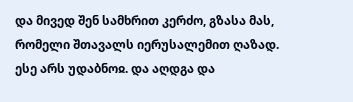და მივედ შენ სამხრით კერძო, გზასა მას, რომელი შთავალს იერუსალემით ღაზად. ესე არს უდაბნოჲ. და აღდგა და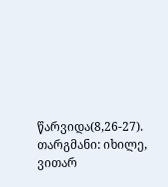წარვიდა(8,26-27).
თარგმანი: იხილე, ვითარ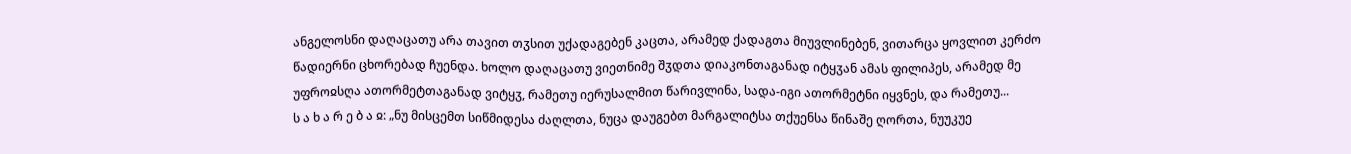ანგელოსნი დაღაცათუ არა თავით თჳსით უქადაგებენ კაცთა, არამედ ქადაგთა მიუვლინებენ, ვითარცა ყოვლით კერძო წადიერნი ცხორებად ჩუენდა. ხოლო დაღაცათუ ვიეთნიმე შჳდთა დიაკონთაგანად იტყჳან ამას ფილიპეს, არამედ მე უფროჲსღა ათორმეტთაგანად ვიტყჳ, რამეთუ იერუსალმით წარივლინა, სადა-იგი ათორმეტნი იყვნეს, და რამეთუ...
ს ა ხ ა რ ე ბ ა ჲ: „ნუ მისცემთ სიწმიდესა ძაღლთა, ნუცა დაუგებთ მარგალიტსა თქუენსა წინაშე ღორთა, ნუუკუე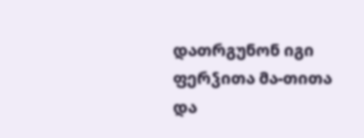დათრგუნონ იგი ფერჴითა მა-თითა და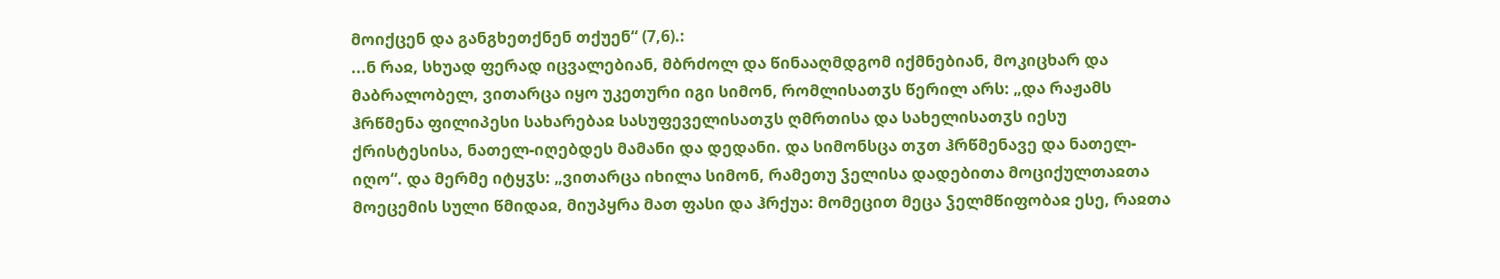მოიქცენ და განგხეთქნენ თქუენ“ (7,6).:
...ნ რაჲ, სხუად ფერად იცვალებიან, მბრძოლ და წინააღმდგომ იქმნებიან, მოკიცხარ და მაბრალობელ, ვითარცა იყო უკეთური იგი სიმონ, რომლისათჳს წერილ არს: „და რაჟამს ჰრწმენა ფილიპესი სახარებაჲ სასუფეველისათჳს ღმრთისა და სახელისათჳს იესუ ქრისტესისა, ნათელ-იღებდეს მამანი და დედანი. და სიმონსცა თჳთ ჰრწმენავე და ნათელ-იღო“. და მერმე იტყჳს: „ვითარცა იხილა სიმონ, რამეთუ ჴელისა დადებითა მოციქულთაჲთა მოეცემის სული წმიდაჲ, მიუპყრა მათ ფასი და ჰრქუა: მომეცით მეცა ჴელმწიფობაჲ ესე, რაჲთა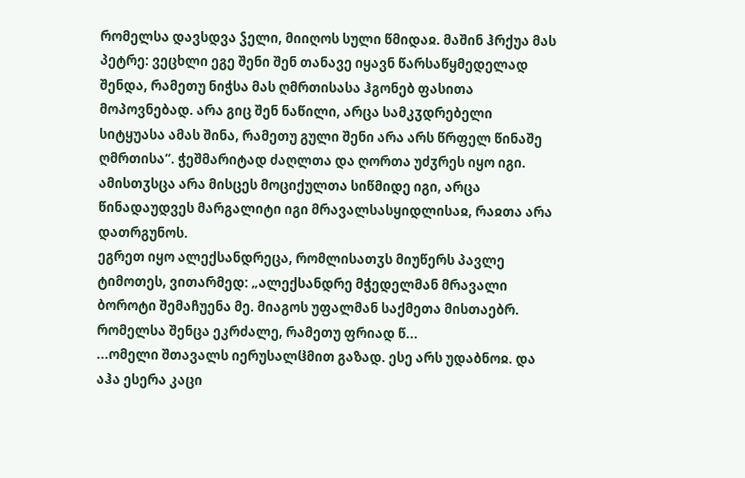რომელსა დავსდვა ჴელი, მიიღოს სული წმიდაჲ. მაშინ ჰრქუა მას პეტრე: ვეცხლი ეგე შენი შენ თანავე იყავნ წარსაწყმედელად შენდა, რამეთუ ნიჭსა მას ღმრთისასა ჰგონებ ფასითა მოპოვნებად. არა გიც შენ ნაწილი, არცა სამკჳდრებელი სიტყუასა ამას შინა, რამეთუ გული შენი არა არს წრფელ წინაშე ღმრთისა“. ჭეშმარიტად ძაღლთა და ღორთა უძჳრეს იყო იგი. ამისთჳსცა არა მისცეს მოციქულთა სიწმიდე იგი, არცა წინადაუდვეს მარგალიტი იგი მრავალსასყიდლისაჲ, რაჲთა არა დათრგუნოს.
ეგრეთ იყო ალექსანდრეცა, რომლისათჳს მიუწერს პავლე ტიმოთეს, ვითარმედ: „ალექსანდრე მჭედელმან მრავალი ბოროტი შემაჩუენა მე. მიაგოს უფალმან საქმეთა მისთაებრ. რომელსა შენცა ეკრძალე, რამეთუ ფრიად წ...
...ომელი შთავალს იერუსალჱმით გაზად. ესე არს უდაბნოჲ. და აჰა ესერა კაცი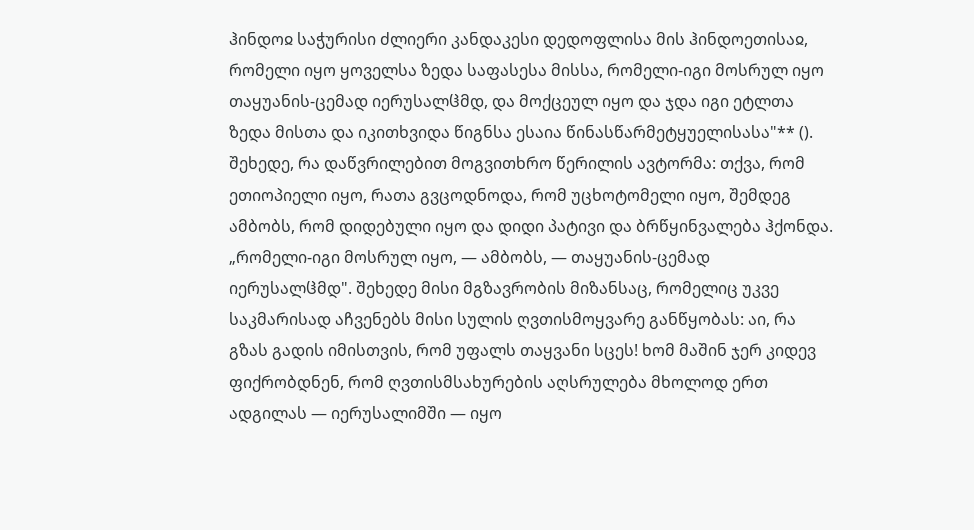ჰინდოჲ საჭურისი ძლიერი კანდაკესი დედოფლისა მის ჰინდოეთისაჲ, რომელი იყო ყოველსა ზედა საფასესა მისსა, რომელი-იგი მოსრულ იყო თაყუანის-ცემად იერუსალჱმდ, და მოქცეულ იყო და ჯდა იგი ეტლთა ზედა მისთა და იკითხვიდა წიგნსა ესაია წინასწარმეტყუელისასა"** (). შეხედე, რა დაწვრილებით მოგვითხრო წერილის ავტორმა: თქვა, რომ ეთიოპიელი იყო, რათა გვცოდნოდა, რომ უცხოტომელი იყო, შემდეგ ამბობს, რომ დიდებული იყო და დიდი პატივი და ბრწყინვალება ჰქონდა. „რომელი-იგი მოსრულ იყო, — ამბობს, — თაყუანის-ცემად იერუსალჱმდ". შეხედე მისი მგზავრობის მიზანსაც, რომელიც უკვე საკმარისად აჩვენებს მისი სულის ღვთისმოყვარე განწყობას: აი, რა გზას გადის იმისთვის, რომ უფალს თაყვანი სცეს! ხომ მაშინ ჯერ კიდევ ფიქრობდნენ, რომ ღვთისმსახურების აღსრულება მხოლოდ ერთ ადგილას — იერუსალიმში — იყო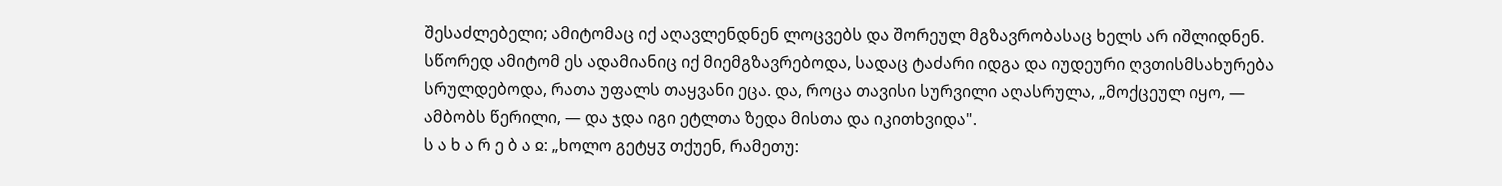შესაძლებელი; ამიტომაც იქ აღავლენდნენ ლოცვებს და შორეულ მგზავრობასაც ხელს არ იშლიდნენ. სწორედ ამიტომ ეს ადამიანიც იქ მიემგზავრებოდა, სადაც ტაძარი იდგა და იუდეური ღვთისმსახურება სრულდებოდა, რათა უფალს თაყვანი ეცა. და, როცა თავისი სურვილი აღასრულა, „მოქცეულ იყო, — ამბობს წერილი, — და ჯდა იგი ეტლთა ზედა მისთა და იკითხვიდა".
ს ა ხ ა რ ე ბ ა ჲ: „ხოლო გეტყჳ თქუენ, რამეთუ: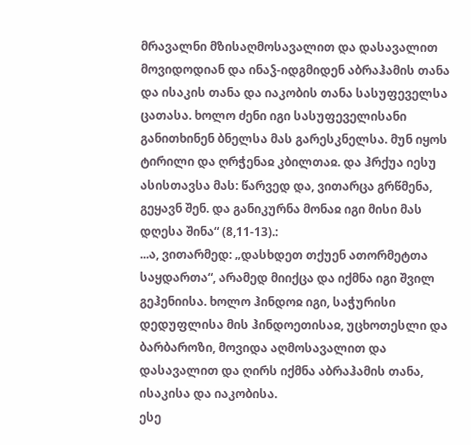მრავალნი მზისაღმოსავალით და დასავალით მოვიდოდიან და ინაჴ-იდგმიდენ აბრაჰამის თანა და ისაკის თანა და იაკობის თანა სასუფეველსა ცათასა. ხოლო ძენი იგი სასუფეველისანი განითხინენ ბნელსა მას გარესკნელსა. მუნ იყოს ტირილი და ღრჭენაჲ კბილთაჲ. და ჰრქუა იესუ ასისთავსა მას: წარვედ და, ვითარცა გრწმენა, გეყავნ შენ. და განიკურნა მონაჲ იგი მისი მას დღესა შინა“ (8,11-13).:
...ა, ვითარმედ: „დასხდეთ თქუენ ათორმეტთა საყდართა“, არამედ მიიქცა და იქმნა იგი შვილ გეჰენიისა. ხოლო ჰინდოჲ იგი, საჭურისი დედუფლისა მის ჰინდოეთისაჲ, უცხოთესლი და ბარბაროზი, მოვიდა აღმოსავალით და დასავალით და ღირს იქმნა აბრაჰამის თანა, ისაკისა და იაკობისა.
ესე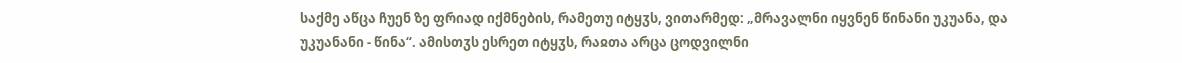საქმე აწცა ჩუენ ზე ფრიად იქმნების, რამეთუ იტყჳს, ვითარმედ: „მრავალნი იყვნენ წინანი უკუანა, და უკუანანი - წინა“. ამისთჳს ესრეთ იტყჳს, რაჲთა არცა ცოდვილნი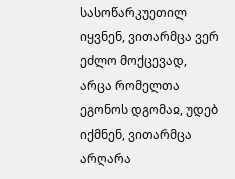სასოწარკუეთილ იყვნენ, ვითარმცა ვერ ეძლო მოქცევად, არცა რომელთა ეგონოს დგომაჲ, უდებ იქმნენ, ვითარმცა არღარა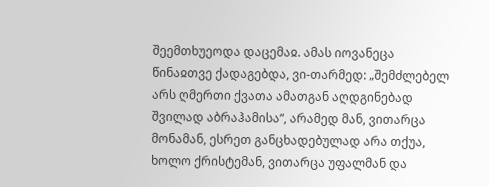შეემთხუეოდა დაცემაჲ. ამას იოვანეცა წინაჲთვე ქადაგებდა, ვი-თარმედ: „შემძლებელ არს ღმერთი ქვათა ამათგან აღდგინებად შვილად აბრაჰამისა“, არამედ მან, ვითარცა მონამან, ესრეთ განცხადებულად არა თქუა, ხოლო ქრისტემან, ვითარცა უფალმან და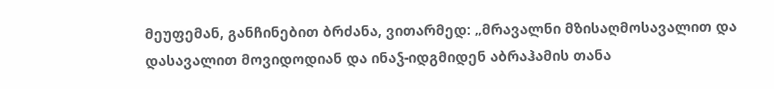მეუფემან, განჩინებით ბრძანა, ვითარმედ: „მრავალნი მზისაღმოსავალით და დასავალით მოვიდოდიან და ინაჴ-იდგმიდენ აბრაჰამის თანა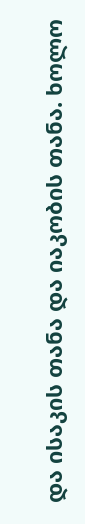და ისაკის თანა და იაკობის თანა. ხოლო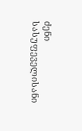ძენი სასუფეველისანი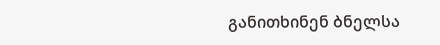განითხინენ ბნელსა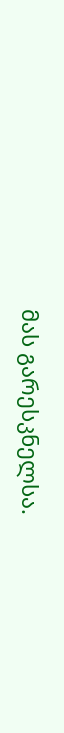მას გარესკნელსა.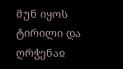მუნ იყოს ტირილი და ღრჭენაჲ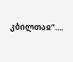კბილთაჲ“....